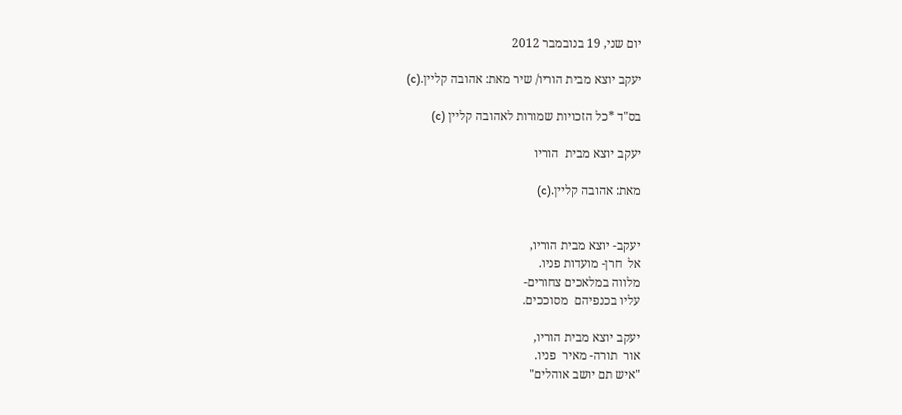יום שני, 19 בנובמבר 2012

יעקב יוצא מבית הוריו/ שיר מאת: אהובה קליין.(c)

בס"ד *כל הזכויות שמורות לאהובה קליין (c)

יעקב יוצא מבית  הוריו

מאת: אהובה קליין.(c)


יעקב- יוצא מבית הוריו,
אל  חרן- מועדות פניו.
מלווה במלאכים צחורים-
עליו בכנפיהם  מסוככים.

יעקב יוצא מבית הוריו,
אור  תורה- מאיר  פניו.
"איש תם יושב אוהלים"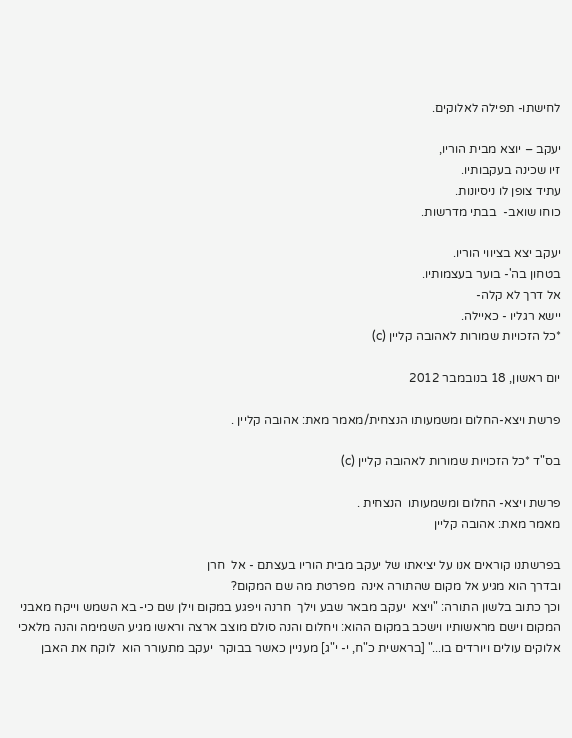לחישתו- תפילה לאלוקים.

יעקב – יוצא מבית הוריו,
זיו שכינה בעקבותיו.
עתיד צופן לו ניסיונות.
כוחו שואב-  בבתי מדרשות.

יעקב יצא בציווי הוריו.
בטחון בה'- בוער בעצמותיו.
אל דרך לא קלה-
יישא רגליו - כאיילה.
*כל הזכויות שמורות לאהובה קליין (c)

יום ראשון, 18 בנובמבר 2012

פרשת ויצא-החלום ומשמעותו הנצחית/מאמר מאת: אהובה קליין .

בס"ד *כל הזכויות שמורות לאהובה קליין (c)

פרשת ויצא- החלום ומשמעותו  הנצחית .
מאמר מאת: אהובה קליין

בפרשתנו קוראים אנו על יציאתו של יעקב מבית הוריו בעצתם - אל  חרן
ובדרך הוא מגיע אל מקום שהתורה אינה  מפרטת מה שם המקום?
וכך כתוב בלשון התורה: "ויצא  יעקב מבאר שבע וילך  חרנה ויפגע במקום וילן שם כי- בא השמש וייקח מאבני המקום וישם מראשותיו וישכב במקום ההוא: ויחלום והנה סולם מוצב ארצה וראשו מגיע השמימה והנה מלאכי אלוקים עולים ויורדים בו..." [בראשית כ"ח, י- י"ג] מעניין כאשר בבוקר  יעקב מתעורר הוא  לוקח את האבן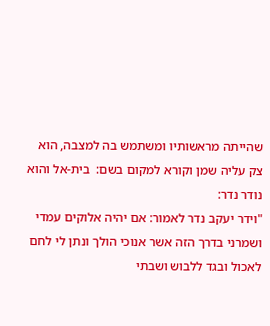שהייתה מראשותיו ומשתמש בה למצבה, הוא צק עליה שמן וקורא למקום בשם:  בית-אל והוא נודר נדר:
"וידר יעקב נדר לאמור: אם יהיה אלוקים עמדי ושמרני בדרך הזה אשר אנוכי הולך ונתן לי לחם לאכול ובגד ללבוש ושבתי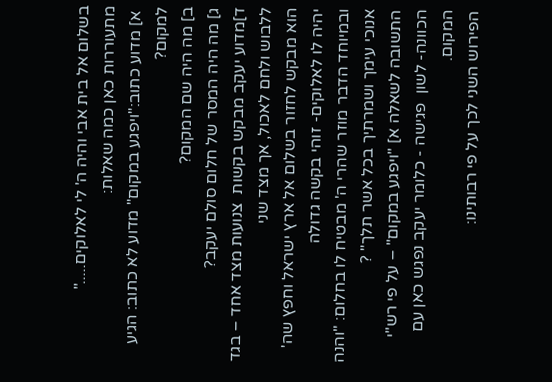בשלום אל בית אבי והיה ה' לי לאלוקים....."
מתעוררות כאן כמה שאלות:
 א] מדוע כתוב:"ויפגע במקום" מדוע לא כתוב: הגיע למקום?
ב] מה היה שם המקום?
ג] מה היה המסר של חלום סולם יעקב?
ד]מדוע יעקב מבקש בקשות  צנועות מצד אחד – בגד ללבוש ולחם לאכול, אך מצד שני
הוא מבקש לחזור בשלום אל ארץ ישראל וחפץ שה' יהיה לו לאלוקים- זוהי בקשה גדולה
ובמיוחד הדבר מוזר שהרי ה' מבטיח לו בחלום: "והנה אנוכי עימך ושמרתיך בכל אשר תלך" ?
התשובה לשאלה א] "ויפגע במקום" – על פי רש"י הכוונה- לשון  פגישה - כלומר יעקב נפגש כאן עם המקום.
הפירוש השני לכך על פי רבותינו: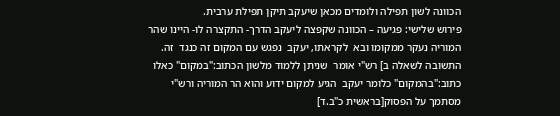הכוונה לשון תפילה ולומדים מכאן שיעקב תיקן תפילת ערבית.
פירוש שלישי: פגיעה – הכוונה שקפצה ליעקב הדרך- התקצרה לו- היינו שהר המוריה נעקר ממקומו ובא  לקראתו, יעקב  נפגש עם המקום זה כנגד  זה.
התשובה לשאלה ב] רש"י אומר  שניתן ללמוד מלשון הכתוב:"במקום" כאלו כתוב:"בהמקום" כלומר יעקב  הגיע למקום ידוע והוא הר המוריה ורש"י מסתמך על הפסוק[בראשית כ"ב.ד]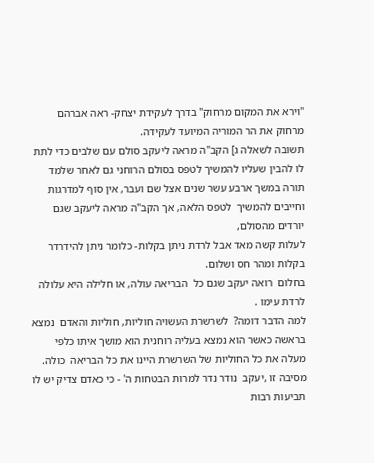"וירא את המקום מרחוק" בדרך לעקידת יצחק- ראה אברהם מרחוק את הר המוריה המיועד לעקידה.
תשובה לשאלה ג] הקב"ה מראה ליעקב סולם עם שלבים כדי לתת לו להבין שעליו להמשיך לטפס בסולם הרוחני גם לאחר שלמד תורה במשך ארבע עשר שנים אצל שם ועבר, אין סוף למדרגות וחייבים להמשיך  לטפס הלאה, אך הקב"ה מראה ליעקב שגם יורדים מהסולם,
לעלות קשה מאד אבל לרדת ניתן בקלות- כלומר ניתן להידרדר בקלות ומהר חס ושלום.
בחלום  רואה יעקב שגם כל  הבריאה עולה, או חלילה היא עלולה לרדת עימו .
למה הדבר דומה?  לשרשרת העשויה חוליות, חוליות והאדם  נמצא בראשה כאשר הוא נמצא בעליה רוחנית הוא מושך איתו כלפי מעלה את כל החוליות של השרשרת היינו את כל הבריאה  כולה.
מסיבה זו ,יעקב  נודר נדר למרות הבטחות ה' - כי כאדם צדיק יש לו תביעות רבות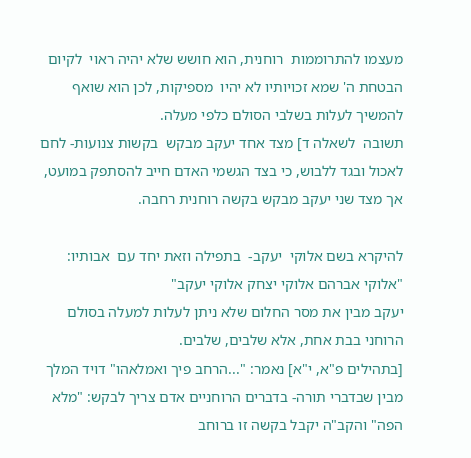מעצמו להתרוממות  רוחנית, הוא חושש שלא יהיה ראוי  לקיום הבטחת ה' שמא זכויותיו לא יהיו  מספיקות, לכן הוא שואף להמשיך לעלות בשלבי הסולם כלפי מעלה.
תשובה  לשאלה ד] מצד אחד יעקב מבקש  בקשות צנועות- לחם לאכול ובגד ללבוש, כי בצד הגשמי האדם חייב להסתפק במועט, אך מצד שני יעקב מבקש בקשה רוחנית רחבה.

להיקרא בשם אלוקי  יעקב-  בתפילה וזאת יחד עם  אבותיו: "אלוקי אברהם אלוקי יצחק אלוקי יעקב"
יעקב מבין את מסר החלום שלא ניתן לעלות למעלה בסולם הרוחני בבת אחת, אלא שלבים, שלבים.
[בתהילים פ"א, י"א] נאמר: "...הרחב פיך ואמלאהו" דויד המלך מבין שבדברי תורה- בדברים הרוחניים אדם צריך לבקש: "מלא הפה" והקב"ה יקבל בקשה זו ברוחב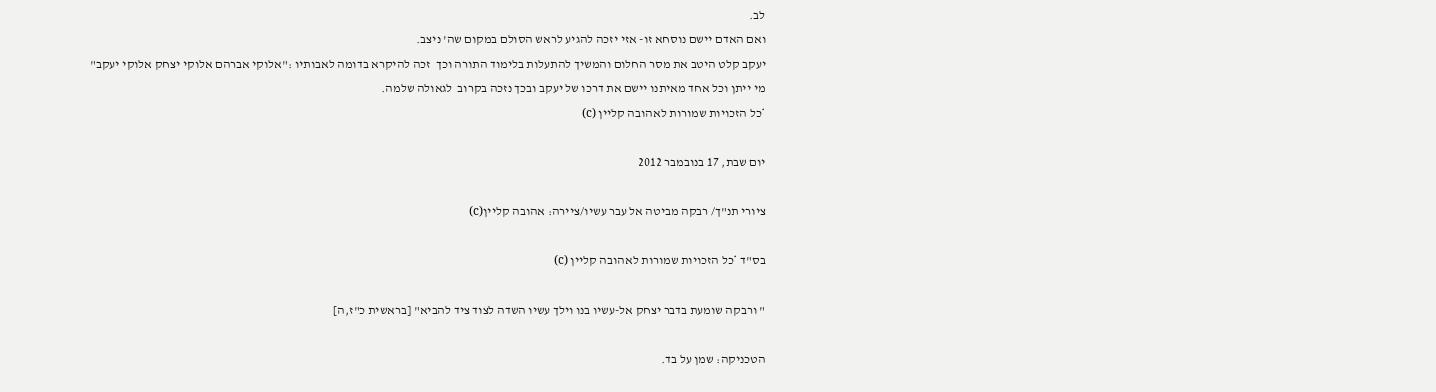לב.
ואם האדם יישם נוסחא זו- אזי יזכה להגיע לראש הסולם במקום שה' ניצב.
יעקב קלט היטב את מסר החלום והמשיך להתעלות בלימוד התורה וכך  זכה להיקרא בדומה לאבותיו :"אלוקי אברהם אלוקי יצחק אלוקי יעקב"
מי ייתן וכל אחד מאיתנו יישם את דרכו של יעקב ובכך נזכה בקרוב  לגאולה שלמה.
*כל הזכויות שמורות לאהובה קליין (c)

יום שבת, 17 בנובמבר 2012

ציורי תנ"ך/ רבקה מביטה אל עבר עשיו/ציירה: אהובה קליין(c)

בס"ד *כל הזכויות שמורות לאהובה קליין (c)

" ורבקה שומעת בדבר יצחק אל-עשיו בנו וילך עשיו השדה לצוד ציד להביא" [בראשית כ"ז,ה]

הטכניקה: שמן על בד.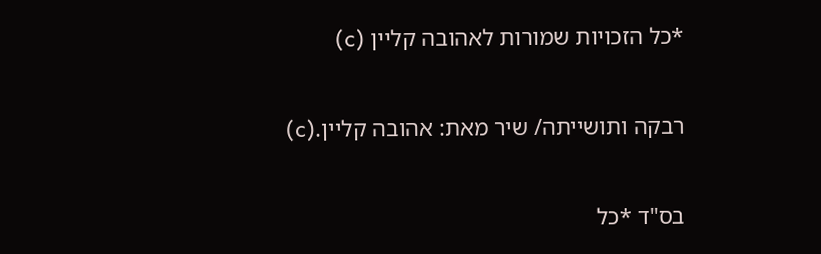*כל הזכויות שמורות לאהובה קליין (c)

רבקה ותושייתה/ שיר מאת: אהובה קליין.(c)

בס"ד *כל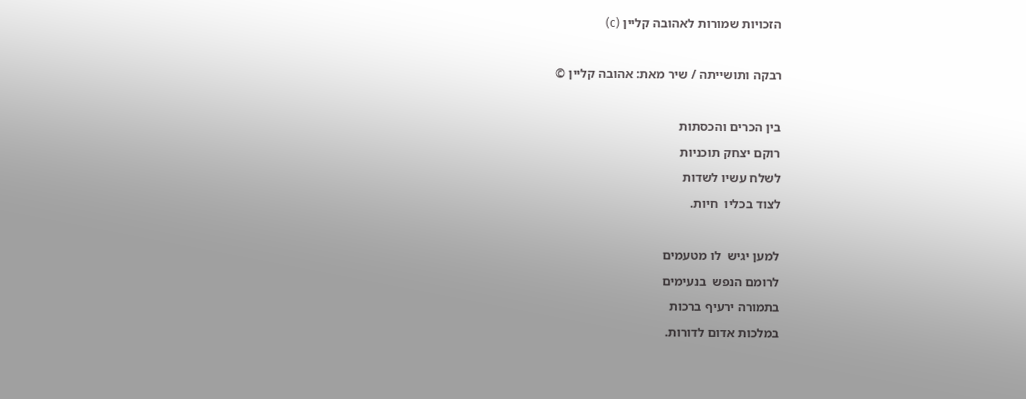הזכויות שמורות לאהובה קליין (c)

רבקה ותושייתה / שיר מאת: אהובה קליין ©

בין הכרים והכסתות
רוקם יצחק תוכניות
לשלח עשיו לשדות
לצוד בכליו  חיות.

למען יגיש  לו מטעמים
לרומם הנפש  בנעימים
בתמורה ירעיף ברכות
במלכות אדום לדורות.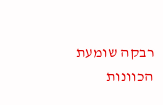רבקה שומעת הכוונות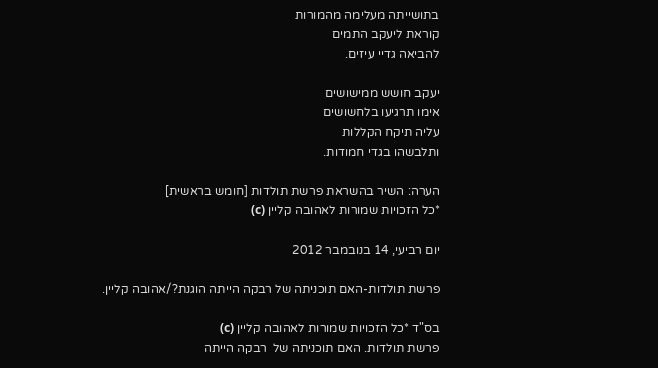בתושייתה מעלימה מהמורות
קוראת ליעקב התמים
להביאה גדיי עיזים.

יעקב חושש ממישושים
אימו תרגיעו בלחשושים
עליה תיקח הקללות
ותלבשהו בגדי חמודות.

הערה: השיר בהשראת פרשת תולדות [חומש בראשית]
*כל הזכויות שמורות לאהובה קליין (c)

יום רביעי, 14 בנובמבר 2012

פרשת תולדות-האם תוכניתה של רבקה הייתה הוגנת?/אהובה קליין.

בס"ד *כל הזכויות שמורות לאהובה קליין (c)
פרשת תולדות. האם תוכניתה של  רבקה הייתה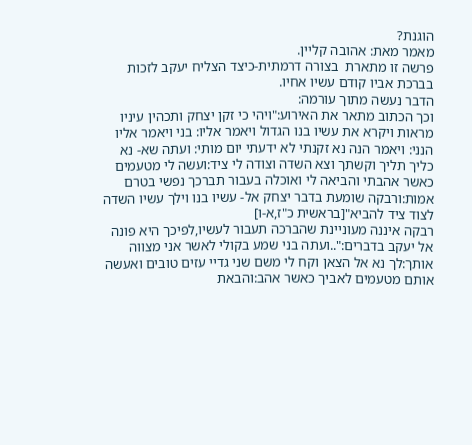הוגנת?
מאמר מאת: אהובה קליין.
פרשה זו מתארת  בצורה דרמתית-כיצד הצליח יעקב לזכות בברכת אביו קודם עשיו אחיו.
הדבר נעשה מתוך עורמה:
וכך הכתוב מתאר את האירוע:"ויהי כי זקן יצחק ותכהין עיניו מראות ויקרא את עשיו בנו הגדול ויאמר אליו: בני ויאמר אליו הנני: ויאמר הנה נא זקנתי לא ידעתי יום מותי: ועתה שא- נא כליך תליך וקשתך וצא השדה וצודה לי ציד:ועשה לי מטעמים כאשר אהבתי והביאה לי ואוכלה בעבור תברכך נפשי בטרם אמות:ורבקה שומעת בדבר יצחק אל- עשיו בנו וילך עשיו השדה לצוד ציד להביא"[בראשית כ"ז,א-ו]
רבקה איננה מעוניינת שהברכה תעבור לעשיו,לפיכך היא פונה אל יעקב בדברים:"..ועתה בני שמע בקולי לאשר אני מצווה אותך:לך נא אל הצאן וקח לי משם שני גדיי עזים טובים ואעשה אותם מטעמים לאביך כאשר אהב:והבאת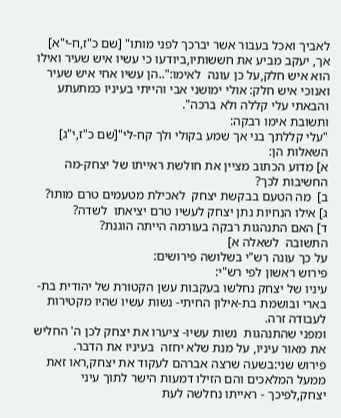לאביך ואכל בעבור אשר יברכך לפני מותו" [שם כ"ז,ח-י"א]
אך, יעקב מביע את חששותיו,ביודעו כי עשיו איש שעיר ואילו הוא איש חלק,על כן עונה  לאימו:"..הן עשיו אחי איש שעיר ואנוכי איש חלק: אולי ימושני אבי והייתי בעיניו כמתעתע והבאתי עלי קללה ולא ברכה".
ותשובת אימו רבקה:
"עלי קללתך בני אך שמע בקולי ולך קח-לי"[שם כ"ז,י"ג]
השאלות הן:
א] מדוע הכתוב מציין את חולשת ראייתו של יצחק-מה החשיבות לכך?
ב]  מה הטעם בבקשת יצחק  לאכילת מטעמים טרם מותו?
ג] אילו הנחיות נתן יצחק לעשיו טרם יציאתו  לשדה?
ד] האם התנהגות רבקה בעורמה הייתה הוגנת?
התשובה  לשאלה א]
על כך עונה רש"י בשלושה פירושים:
פירוש ראשון לפי רש"י:
עיניו של יצחק נחלשו בעקבות עשן הקטורת של יהודית בת- בארי ובושמת בת-אילון החיתי- נשות עשיו שהיו מקטירות לעבודה זרה.
ומפני שהתנהגות  נשות עשיו- ציערו את יצחק לכן ה' החליש את מאור עיניו, על מנת שלא יחזה  בעיניו את הדבר.
פירוש שני:בשעה שרצה אברהם לעקוד את יצחק,ראו זאת ממעל המלאכים והם הזילו דמעות הישר לתוך עיני יצחק,לפיכך - ראייתו נחלשה לעת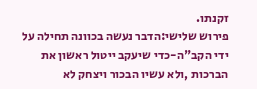זקנתו.
פירוש שלישי:הדבר נעשה בכוונה תחילה על ידי הקב"ה-כדי שיעקב ייטול ראשון את הברכות ,ולא עשיו הבכור ויצחק לא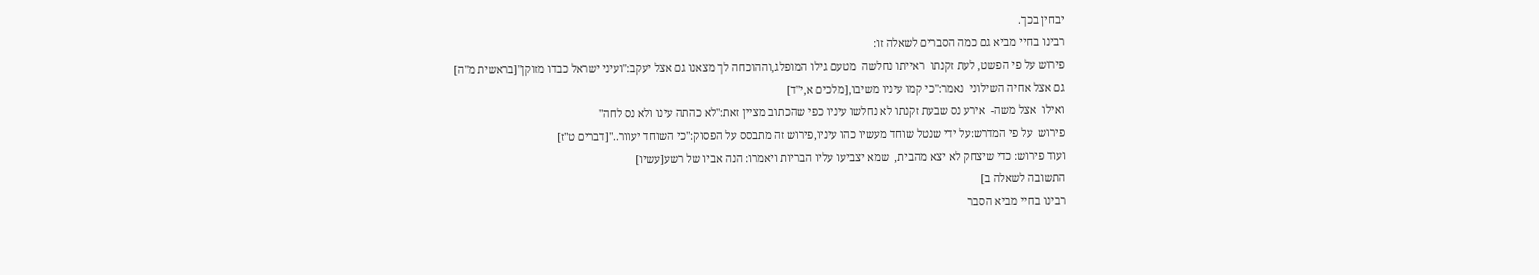יבחין בכך.
רבינו בחיי מביא גם כמה הסברים לשאלה זו:
פירוש על פי הפשט, לעת זקנתו  ראייתו נחלשה  מטעם גילו המופלג,וההוכחה לך מצאנו גם אצל יעקב:"ועיני ישראל כבדו מזוקן"[בראשית מ"ה]
גם אצל אחיה השילוני  נאמר:"כי קמו עיניו משיבו,[מלכים א,י"ד]
ואילו  אצל משה-  אירע נס שבעת זקנתו לא נחלשו עיניו כפי שהכתוב מציין זאת:"לא כהתה עינו ולא נס לחה"
פירוש  על פי המדרש:על ידי שנטל שוחד מעשיו כהו עיניו,פירוש זה מתבסס על הפסוק:"כי השוחד יעוור.."[דברים ט"ז]
ועוד פירוש: כדי שיצחק לא יצא מהבית,  שמא יצביעו עליו הבריות ויאמרו: הנה אביו של רשע[עשיו]
התשובה לשאלה ב]
רבינו בחיי מביא הסבר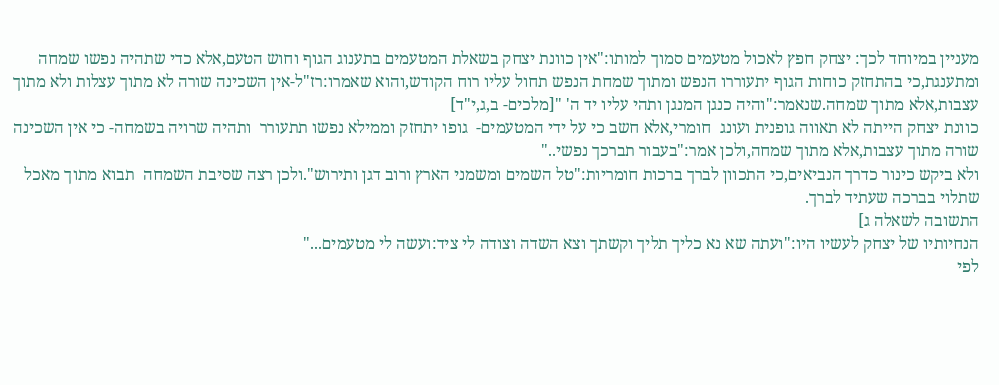מעניין במיוחד לכך: יצחק חפץ לאכול מטעמים סמוך למותו:"אין כוונת יצחק בשאלת המטעמים בתענוג הגוף וחוש הטעם,אלא כדי שתהיה נפשו שמחה ומתענגת,כי בהתחזק כוחות הגוף יתעוררו הנפש ומתוך שמחת הנפש תחול עליו רוח הקודש,והוא שאמרו:רז"ל-אין השכינה שורה לא מתוך עצלות ולא מתוך עצבות,אלא מתוך שמחה.שנאמר:"והיה כנגן המנגן ותהי עליו יד ה' "[מלכים- ב,ג,י"ד]
כוונת יצחק הייתה לא תאווה גופנית ועונג  חומרי,אלא חשב כי על ידי המטעמים-  גופו יתחזק וממילא נפשו תתעורר  ותהיה שרויה בשמחה- כי אין השכינה שורה מתוך עצבות,אלא מתוך שמחה,ולכן אמר:"בעבור תברכך נפשי.."
ולא ביקש כינור כדרך הנביאים,כי התכוון לברך ברכות חומריות:"טל השמים ומשמני הארץ ורוב דגן ותירוש".ולכן רצה שסיבת השמחה  תבוא מתוך מאכל
שתלוי בברכה שעתיד לברך.
התשובה לשאלה ג]
הנחיותיו של יצחק לעשיו היו:"ועתה שא נא כליך תליך וקשתך וצא השדה וצודה לי ציד:ועשה לי מטעמים..."
לפי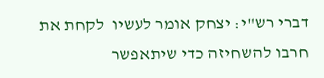דברי רש"י: יצחק אומר לעשיו  לקחת את  חרבו להשחיזה כדי שיתאפשר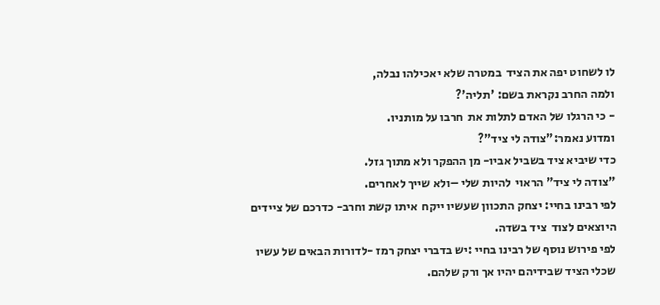לו לשחוט יפה את הציד  במטרה שלא יאכילהו נבלה,
ולמה החרב נקראת בשם: 'תליה'?
- כי הרגלו של האדם לתלות את  חרבו על מותניו.
ומדוע נאמר:"צודה לי ציד"?
כדי שיביא ציד בשביל אביו- מן ההפקר ולא מתוך גזל.
"צודה לי ציד" הראוי  להיות שלי –ולא שייך לאחרים.
לפי רבינו בחיי: יצחק התכוון שעשיו ייקח  איתו קשת וחרב- כדרכם של ציידים היוצאים לצוד  ציד בשדה.
לפי פירוש נוסף של רבינו בחיי :יש בדברי יצחק רמז -לדורות הבאים של עשיו
שכלי הציד שבידיהם יהיו אך ורק שלהם.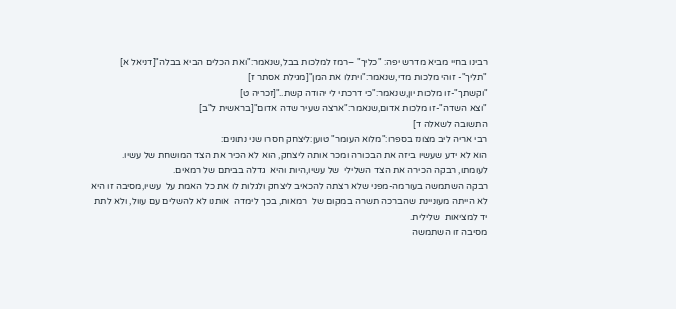רבינו בחיי מביא מדרש יפה: "כליך" –רמז למלכות בבל,שנאמר:"ואת הכלים הביא בבלה"[דניאל א]
"תליך"- זוהי מלכות מדי,שנאמר:"ויתלו את המן"[מגילת אסתר ז]
"וקשתך"-זו מלכות יון,שנאמר:"כי דרכתי לי יהודה קשת.."[זכריה ט]
"וצא השדה"-זו מלכות אדום,שנאמר:"ארצה שעיר שדה אדום"[בראשית ל"ב]
התשובה לשאלה ד]
רבי אריה ליב מצונז בספרו:"מלוא העומר" טוען:ליצחק חסרו שני נתונים:
הוא לא ידע שעשיו ביזה את הבכורה ומכר אותה ליצחק, הוא לא הכיר את הצד המושחת של עשיו.
לעומתו, רבקה הכירה את הצד השלילי  של עשיו,היות והיא  גדלה בביתם של רמאים.
רבקה השתמשה בעורמה-מפני שלא רצתה להכאיב ליצחק ולגלות לו את כל האמת על  עשיו,מסיבה זו היא לא הייתה מעוניינת שהברכה תשרה במקום של  רמאות, בכך לימדה  אותנו לא להשלים עם עוול, ולא לתת יד למציאות  שלילית.
מסיבה זו השתמשה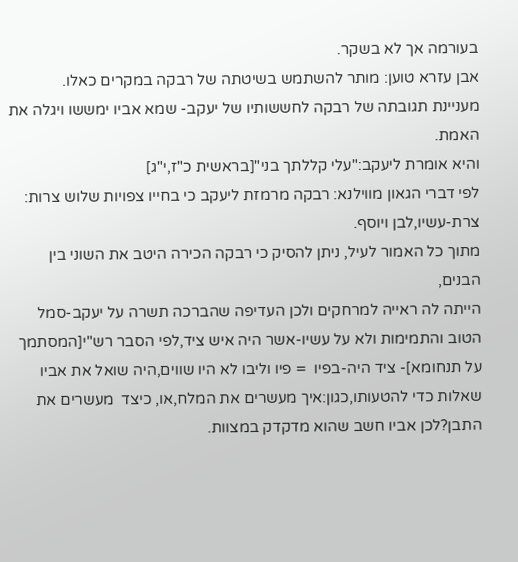בעורמה אך לא בשקר.
אבן עזרא טוען: מותר להשתמש בשיטתה של רבקה במקרים כאלו.
מעניינת תגובתה של רבקה לחששותיו של יעקב- שמא אביו ימששו ויגלה את האמת.
והיא אומרת ליעקב:"עלי קללתך בני"[בראשית כ"ז,י"ג]
לפי דברי הגאון מווילנא: רבקה מרמזת ליעקב כי בחייו צפויות שלוש צרות:
צרת-עשיו,לבן ויוסף.
מתוך כל האמור לעיל, ניתן להסיק כי רבקה הכירה היטב את השוני בין הבנים,
הייתה לה ראייה למרחקים ולכן העדיפה שהברכה תשרה על יעקב-סמל הטוב והתמימות ולא על עשיו-אשר היה איש ציד,לפי הסבר רש"י[המסתמך על תנחומא]- ציד היה-בפיו  = פיו וליבו לא היו שווים,היה שואל את אביו שאלות כדי להטעותו,כגון:איך מעשרים את המלח,או, כיצד  מעשרים את התבן?לכן אביו חשב שהוא מדקדק במצוות.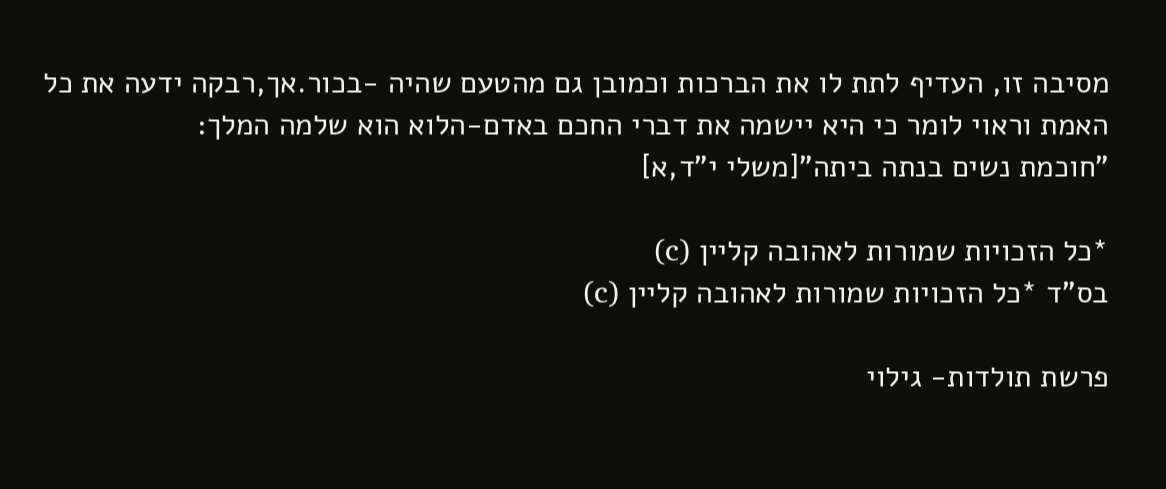מסיבה זו, העדיף לתת לו את הברכות וכמובן גם מהטעם שהיה -בכור.אך,רבקה ידעה את כל האמת וראוי לומר כי היא יישמה את דברי החכם באדם-הלוא הוא שלמה המלך:
"חוכמת נשים בנתה ביתה"[משלי י"ד,א]

*כל הזכויות שמורות לאהובה קליין (c)
בס"ד *כל הזכויות שמורות לאהובה קליין (c)

פרשת תולדות- גילוי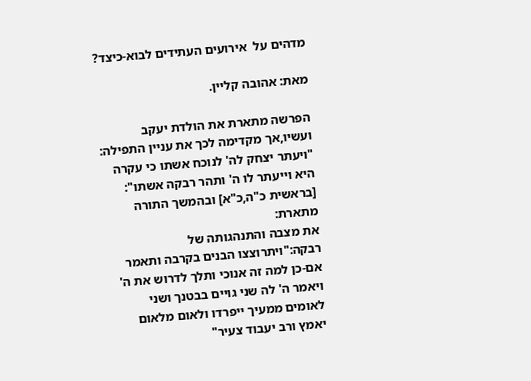מדהים על  אירועים העתידים לבוא-כיצד?

מאת: אהובה קליין.

הפרשה מתארת את הולדת יעקב ועשיו,אך מקדימה לכך את עניין התפילה:
"ויעתר יצחק לה' לנוכח אשתו כי עקרה היא וייעתר לו ה' ותהר רבקה אשתו": [בראשית כ"ה,כ"א] ובהמשך התורה מתארת:
את מצבה והתנהגותה של רבקה:"ויתרוצצו הבנים בקרבה ותאמר אם-כן למה זה אנוכי ותלך לדרוש את ה' ויאמר ה' לה שני גויים בבטנך ושני לאומים ממעיך ייפרדו ולאום מלאום יאמץ ורב יעבוד צעיר"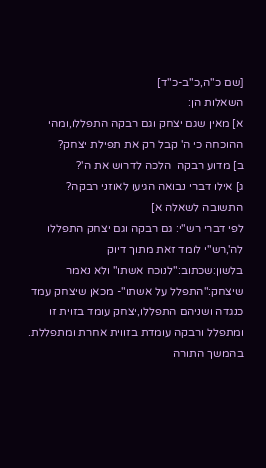[שם כ"ה,כ"ב-כ"ד]
השאלות הן:
א] מאין שגם יצחק וגם רבקה התפללו,ומהי ההוכחה כי ה' קבל רק את תפילת יצחק?
ב] מדוע רבקה  הלכה לדרוש את ה'?
ג] אילו דברי נבואה הגיעו לאוזני רבקה?
התשובה לשאלה א]
לפי דברי רש"י: גם רבקה וגם יצחק התפללו לה',רש"י לומד זאת מתוך דיוק בלשון:שכתוב:"לנוכח אשתו" ולא נאמר שיצחק:"התפלל על אשתו"- מכאן שיצחק עמד כנגדה ושניהם התפללו,יצחק עומד בזוית זו ומתפלל ורבקה עומדת בזווית אחרת ומתפללת.
בהמשך התורה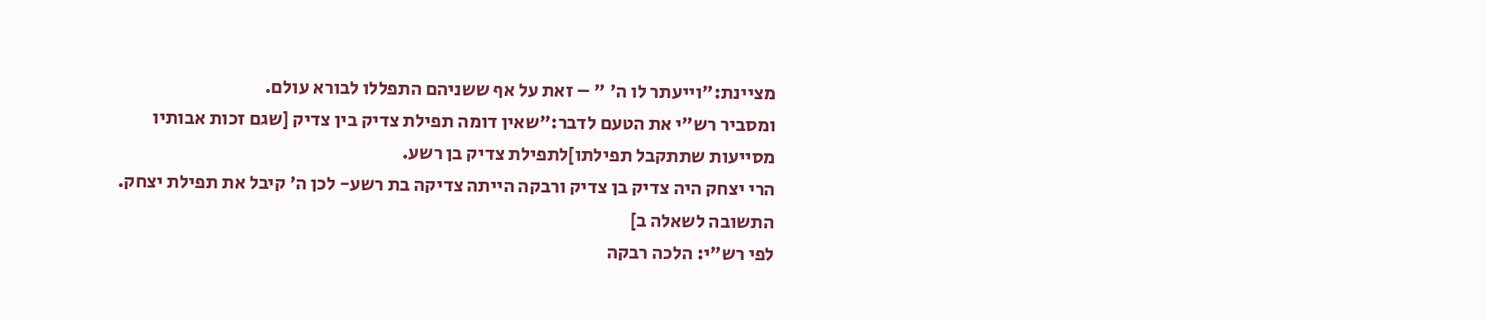מציינת:"וייעתר לו ה' " – זאת על אף ששניהם התפללו לבורא עולם.
ומסביר רש"י את הטעם לדבר:"שאין דומה תפילת צדיק בין צדיק [שגם זכות אבותיו מסייעות שתתקבל תפילתו]לתפילת צדיק בן רשע.
הרי יצחק היה צדיק בן צדיק ורבקה הייתה צדיקה בת רשע- לכן ה' קיבל את תפילת יצחק.
התשובה לשאלה ב]
לפי רש"י: הלכה רבקה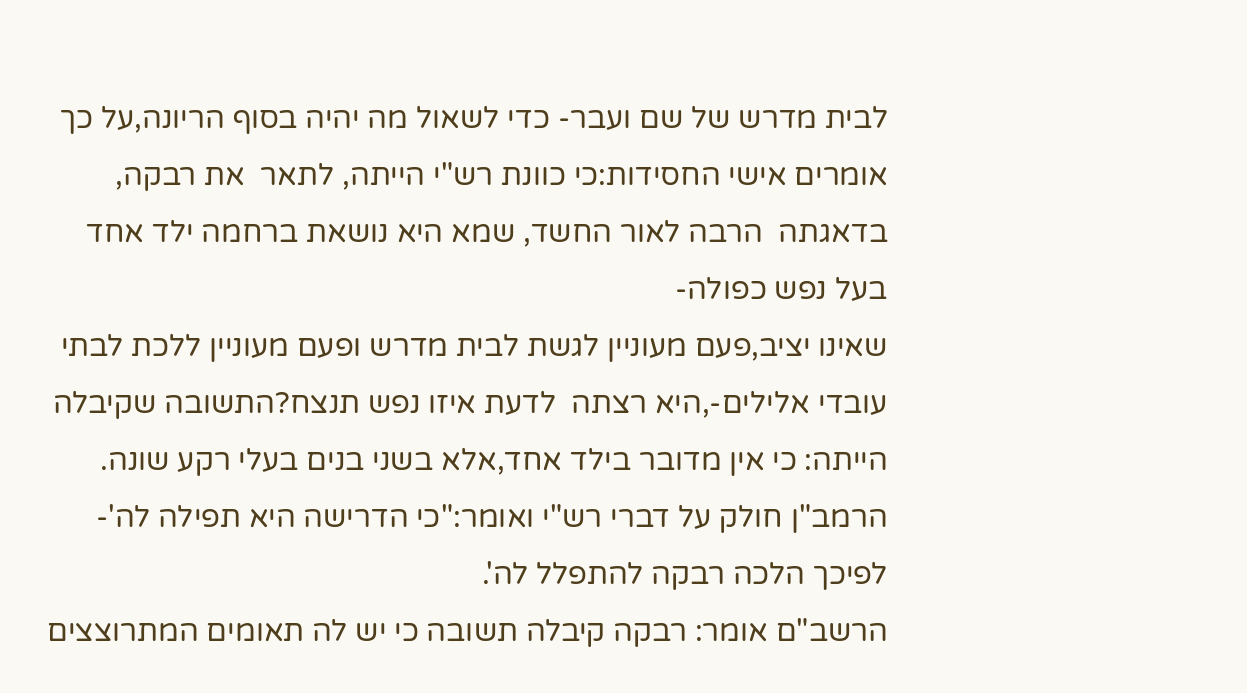לבית מדרש של שם ועבר- כדי לשאול מה יהיה בסוף הריונה,על כך אומרים אישי החסידות:כי כוונת רש"י הייתה, לתאר  את רבקה, בדאגתה  הרבה לאור החשד, שמא היא נושאת ברחמה ילד אחד בעל נפש כפולה-
שאינו יציב,פעם מעוניין לגשת לבית מדרש ופעם מעוניין ללכת לבתי עובדי אלילים-,היא רצתה  לדעת איזו נפש תנצח?התשובה שקיבלה הייתה: כי אין מדובר בילד אחד,אלא בשני בנים בעלי רקע שונה.
הרמב"ן חולק על דברי רש"י ואומר:"כי הדרישה היא תפילה לה'- לפיכך הלכה רבקה להתפלל לה'.
הרשב"ם אומר: רבקה קיבלה תשובה כי יש לה תאומים המתרוצצים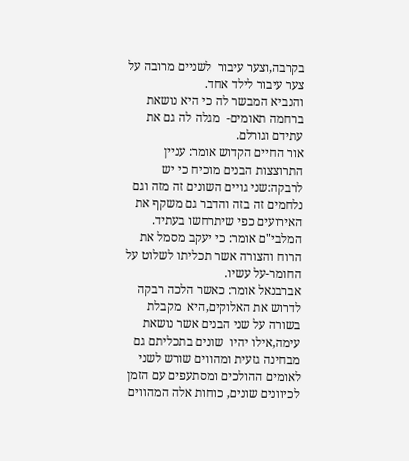בקרבה,וצער עיבור  לשניים מרובה על צער עיבור לילד אחד.
והנביא המבשר לה כי היא נושאת ברחמה תאומים-  מגלה לה גם את עתידם וגורלם.
אור החיים הקדוש אומר: עניין התרוצצות הבנים מוכיח כי יש לרבקה:שני גויים השונים זה מזה וגם נלחמים זה בזה והדבר גם משקף את האירועים כפי שיתרחשו בעתיד.
המלבי"ם אומר: כי יעקב מסמל את הרוח והצורה אשר תכליתו לשלוט על החומר-על עשיו.
אברבנאל אומר: כאשר הלכה רבקה לדרוש את האלוקים,היא  מקבלת בשורה על שני הבנים אשר נושאת עימה,אילו יהיו  שונים בתכליתם גם מבחינה גזעית ומהווים שורש לשני לאומים ההולכים ומסתעפים עם הזמן לכיוונים שונים, כוחות אלה המהווים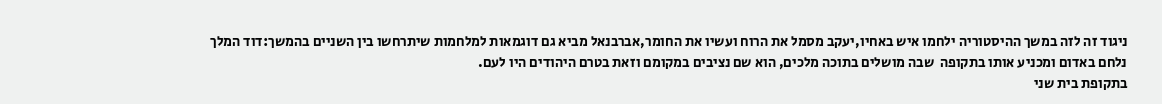ניגוד זה לזה במשך ההיסטוריה ילחמו איש באחיו,יעקב מסמל את הרוח ועשיו את החומר,אברבנאל מביא גם דוגמאות למלחמות שיתרחשו בין השניים בהמשך:דוד המלך נלחם באדום ומכניע אותו בתקופה  שבה מושלים בתוכה מלכים, הוא שם נציבים במקומם וזאת בטרם היהודים היו לעם.
בתקופת בית שני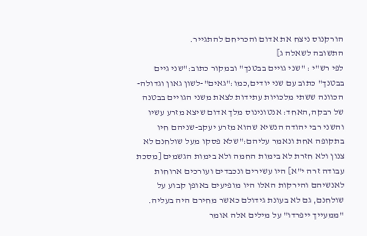הורקנוס ניצח את אדום והכריחם להתגייר.
התשובה לשאלה ג]
לפי רש"י : "שני גויים בבטנך" ובמקור כתוב:"שני גיים בבטנך" כתוב עם שני יודים,כמו:"גאים"-לשון גאון וגדולה- הכוונה ששתי מלכויות עתידות לצאת משני הגויים בבטנה של רבקה,האחד: אנטונינוס מלך אדום שיצא מזרע עשיו והשני רבי יהודה הנשיא שהוא מזרע יעקב-שניהם חיו בתקופה אחת ונאמר עליהם:"שלא פסקו מעל שולחנם לא צנון ולא חזרת לא בימות החמה ולא בימות הגשמים [מסכת עבודה זרה י"א] היו עשירים ונכבדים ועורכים ארוחות לאנשיהם והירקות האלו היו מופיעים באופן קבוע על שולחנם, גם לא בעונת גידולם כאשר מחירם היה בעליה.
"ממעייך ייפרדו" על מילים אלה אומר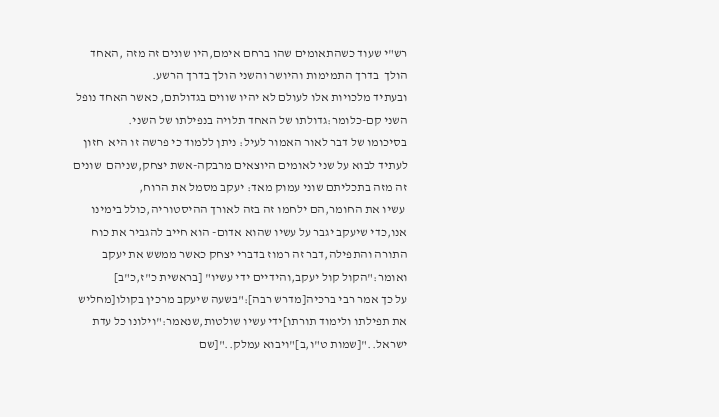רש"י שעוד כשהתאומים שהו ברחם אימם,היו שונים זה מזה ,האחד הולך  בדרך התמימות והיושר והשני הולך בדרך הרשע.
ובעתיד מלכויות אלו לעולם לא יהיו שווים בגדולתם, כאשר האחד נופל השני קם-כלומר:גדולתו של האחד תלויה בנפילתו של השני.
בסיכומו של דבר לאור האמור לעיל: ניתן ללמוד כי פרשה זו היא  חזון לעתיד לבוא על שני לאומים היוצאים מרבקה-אשת יצחק,שניהם  שונים זה מזה בתכליתם שוני עמוק מאד: יעקב מסמל את הרוח,
 עשיו את החומר,הם ילחמו זה בזה לאורך ההיסטוריה,כולל בימינו אנו,כדי שיעקב יגבר על עשיו שהוא אדום- הוא חייב להגביר את כוח התורה והתפילה,דבר זה רמוז בדברי יצחק כאשר ממשש את יעקב ואומר:"הקול קול יעקב,והידיים ידי עשיו" [בראשית כ"ז,כ"ב]
על כך אמר רבי ברכיה[מדרש רבה]:"בשעה שיעקב מרכין בקולו[מחליש את תפילתו ולימוד תורתו]ידי עשיו שולטות,שנאמר:"וילונו כל עדת ישראל.."[שמות ט"ו,ב]"ויבוא עמלק.."[שם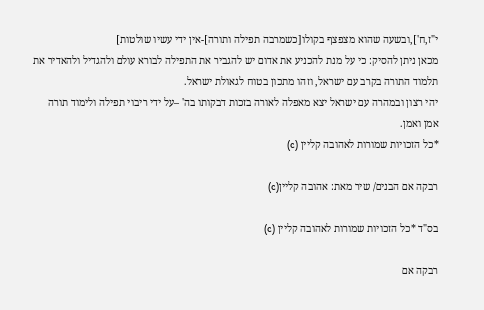י"ז,ח'],ובשעה שהוא מצפצף בקולו[כשמרבה תפילה ותורה]-אין ידי עשיו שולטות]
מכאן ניתן להסיק: כי על מנת להכניע את אדום יש להגביר את התפילה לבורא עולם ולהגדיל ולהאדיר את תלמוד התורה בקרב עם ישראל, וזהו מתכון בטוח לגאולת ישראל.
יהי רצון ובמהרה עם ישראל יצא מאפלה לאורה בזכות דבקותו בה' –על ידי ריבוי תפילה ולימוד תורה
אמן ואמן.
*כל הזכויות שמורות לאהובה קליין (c)

רבקה אם הבנים/ שיר מאת: אהובה קליין(c)

בס"ד *כל הזכויות שמורות לאהובה קליין (c)

רבקה אם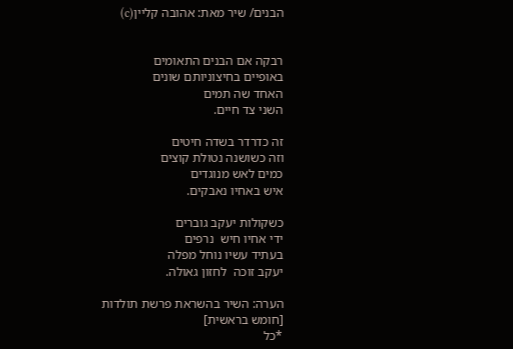הבנים/ שיר מאת: אהובה קליין(c)


רבקה אם הבנים התאומים
באופיים בחיצוניותם שונים
האחד שה תמים
השני צד חיים.

זה כדרדר בשדה חיטים
וזה כשושנה נטולת קוצים
כמים לאש מנוגדים
איש באחיו נאבקים.

כשקולות יעקב גוברים
ידי אחיו חיש  נרפים
בעתיד עשיו נוחל מפלה
יעקב זוכה  לחזון גאולה.

הערה: השיר בהשראת פרשת תולדות [חומש בראשית]
*כל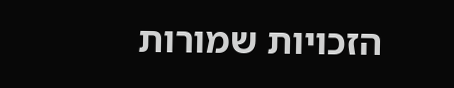הזכויות שמורות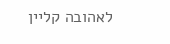לאהובה קליין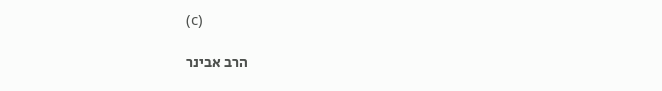(c)

הרב אבינר